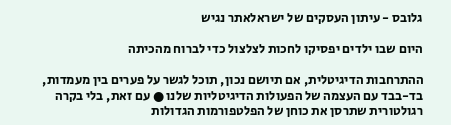גלובס - עיתון העסקים של ישראלאתר נגיש

היום שבו ילדים יפסיקו לחכות לצלצול כדי לברוח מהכיתה

ההתרחבות הדיגיטלית, אם תיושם נכון, תוכל לגשר על פערים בין מעמדות, בד-בבד עם העצמה של הפעולות הדיגיטליות שלנו ● עם זאת, בלי בקרה רגולטורית שתרסן את כוחן של הפלטפורמות הגדולות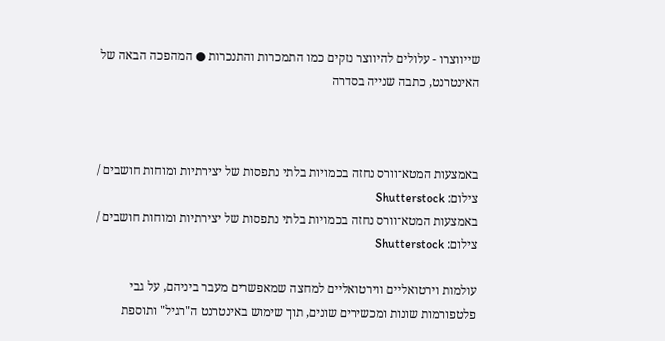שייווצרו - עלולים להיווצר נזקים כמו התמכרות והתנכרות ● המהפכה הבאה של האינטרנט, כתבה שנייה בסדרה



באמצעות המטא־וורס נחזה בכמויות בלתי נתפסות של יצירתיות ומוחות חושבים / צילום: Shutterstock
באמצעות המטא־וורס נחזה בכמויות בלתי נתפסות של יצירתיות ומוחות חושבים / צילום: Shutterstock

עולמות וירטואליים ווירטואליים למחצה שמאפשרים מעבר ביניהם, על גבי פלטפורמות שונות ומכשירים שונים, תוך שימוש באינטרנט ה"רגיל" ותוספת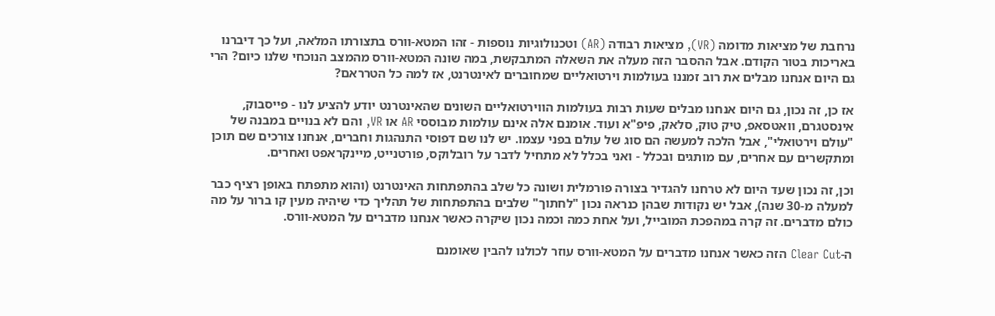נרחבת של מציאות מדומה (VR), מציאות רבודה (AR) וטכנולוגיות נוספות - זהו המטא-וורס בתצורתו המלאה, ועל כך דיברנו באריכות בטור הקודם. אבל ההסבר הזה מעלה את השאלה המתבקשת, במה שונה המטא-וורס מהמצב הנוכחי שלנו כיום? הרי גם היום אנחנו מבלים את רוב זמננו בעולמות וירטואליים שמחוברים לאינטרנט, אז למה כל הטרראם?

אז כן, זה נכון, גם היום אנחנו מבלים שעות רבות בעולמות הווירטואליים השונים שהאינטרנט יודע להציע לנו - פייסבוק, אינסטגרם, וואטסאפ, טיק טוק, סלאק, פיפ"א ועוד. אומנם אלה אינם עולמות מבוססי AR או VR, והם לא בנויים במבנה של "עולם וירטואלי", אבל הלכה למעשה הם סוג של עולם בפני עצמו. יש לנו שם דפוסי התנהגות וחברים, אנחנו צורכים שם תוכן ומתקשרים עם אחרים, עם מותגים ובכלל - ואני בכלל לא מתחיל לדבר על רובלוקס, פורטנייט, מיינקראפט ואחרים.

וכן, זה נכון שעד היום לא טרחנו להגדיר בצורה פורמלית ושונה כל שלב בהתפתחות האינטרנט (והוא מתפתח באופן רציף כבר למעלה מ-30 שנה), אבל יש נקודות שבהן כנראה נכון "לחתוך" שלבים בהתפתחות של תהליך כדי שיהיה מעין קו ברור על מה כולם מדברים. זה קרה במהפכת המובייל, ועל אחת כמה וכמה נכון שיקרה כאשר אנחנו מדברים על המטא-וורס.

ה-Clear Cut הזה כאשר אנחנו מדברים על המטא-וורס עוזר לכולנו להבין שאומנם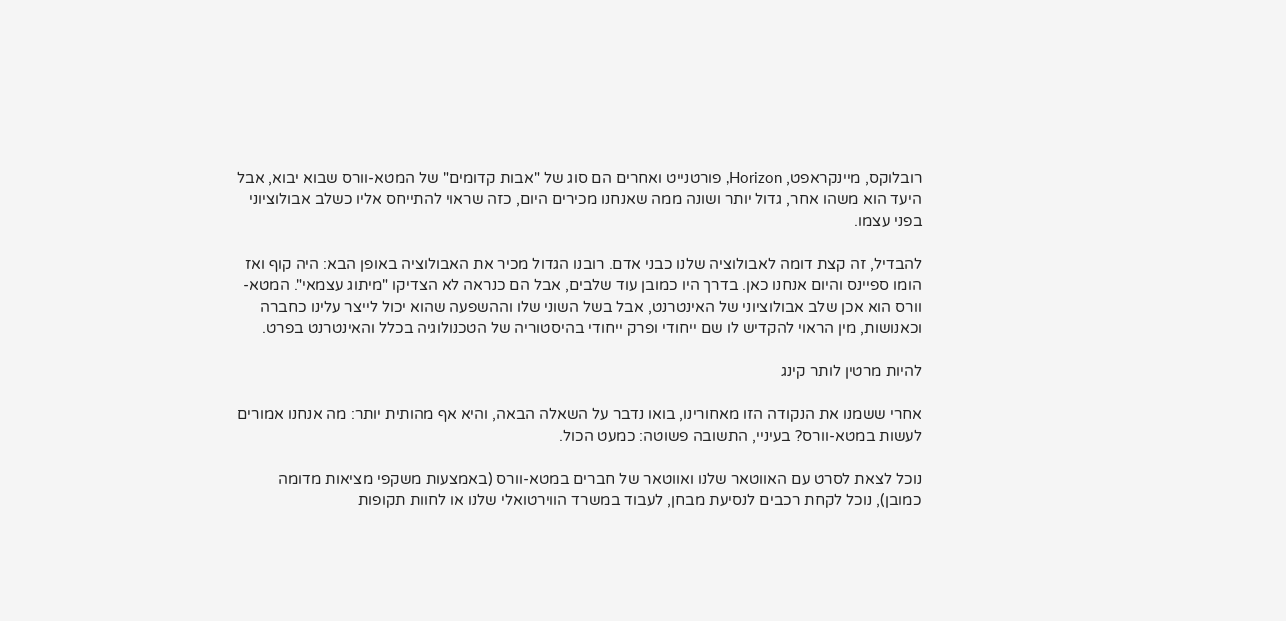רובלוקס, מיינקראפט, Horizon, פורטנייט ואחרים הם סוג של "אבות קדומים" של המטא-וורס שבוא יבוא, אבל היעד הוא משהו אחר, גדול יותר ושונה ממה שאנחנו מכירים היום, כזה שראוי להתייחס אליו כשלב אבולוציוני בפני עצמו.

להבדיל, זה קצת דומה לאבולוציה שלנו כבני אדם. רובנו הגדול מכיר את האבולוציה באופן הבא: היה קוף ואז הומו ספיינס והיום אנחנו כאן. בדרך היו כמובן עוד שלבים, אבל הם כנראה לא הצדיקו "מיתוג עצמאי". המטא-וורס הוא אכן שלב אבולוציוני של האינטרנט, אבל בשל השוני שלו וההשפעה שהוא יכול לייצר עלינו כחברה וכאנושות, מין הראוי להקדיש לו שם ייחודי ופרק ייחודי בהיסטוריה של הטכנולוגיה בכלל והאינטרנט בפרט.

להיות מרטין לותר קינג

אחרי ששמנו את הנקודה הזו מאחורינו, בואו נדבר על השאלה הבאה, והיא אף מהותית יותר: מה אנחנו אמורים לעשות במטא-וורס? בעיניי, התשובה פשוטה: כמעט הכול.

נוכל לצאת לסרט עם האווטאר שלנו ואווטאר של חברים במטא-וורס (באמצעות משקפי מציאות מדומה כמובן), נוכל לקחת רכבים לנסיעת מבחן, לעבוד במשרד הווירטואלי שלנו או לחוות תקופות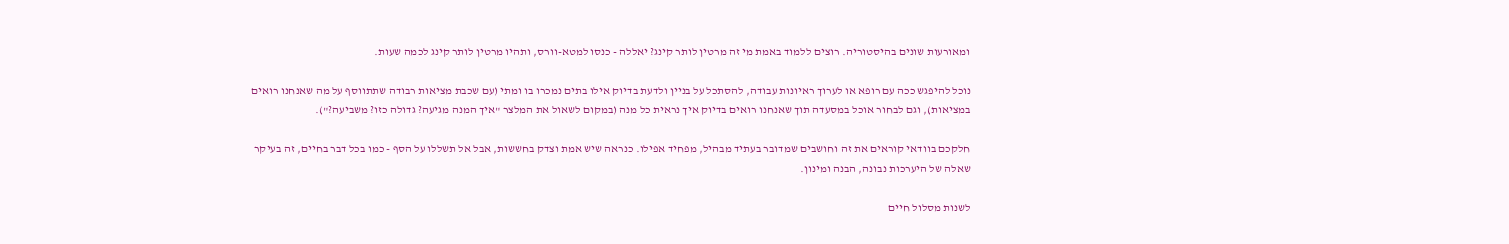ומאורעות שונים בהיסטוריה. רוצים ללמוד באמת מי זה מרטין לותר קינג? יאללה - כנסו למטא-וורס, ותהיו מרטין לותר קינג לכמה שעות.

נוכל להיפגש ככה עם רופא או לערוך ראיונות עבודה, להסתכל על בניין ולדעת בדיוק אילו בתים נמכרו בו ומתי (עם שכבת מציאות רבודה שתתווסף על מה שאנחנו רואים במציאות), וגם לבחור אוכל במסעדה תוך שאנחנו רואים בדיוק איך נראית כל מנה (במקום לשאול את המלצר "איך המנה מגיעה? גדולה כזו? משביעה?").

חלקכם בוודאי קוראים את זה וחושבים שמדובר בעתיד מבהיל, מפחיד אפילו. כנראה שיש אמת וצדק בחששות, אבל אל תשללו על הסף - כמו בכל דבר בחיים, זה בעיקר שאלה של היערכות נבונה, הבנה ומינון.

לשנות מסלול חיים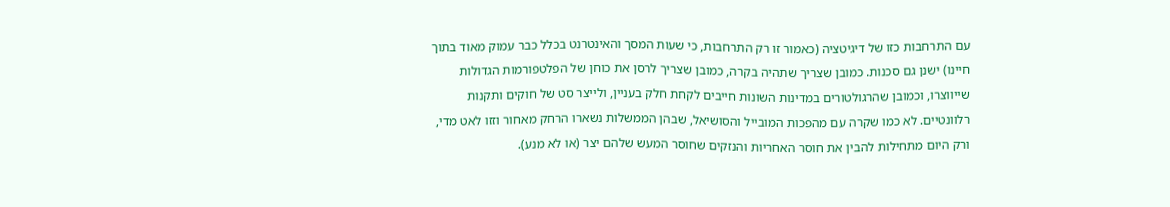עם התרחבות כזו של דיגיטציה (כאמור זו רק התרחבות, כי שעות המסך והאינטרנט בכלל כבר עמוק מאוד בתוך חיינו) ישנן גם סכנות. כמובן שצריך שתהיה בקרה, כמובן שצריך לרסן את כוחן של הפלטפורמות הגדולות שייווצרו, וכמובן שהרגולטורים במדינות השונות חייבים לקחת חלק בעניין, ולייצר סט של חוקים ותקנות רלוונטיים. לא כמו שקרה עם מהפכות המובייל והסושיאל, שבהן הממשלות נשארו הרחק מאחור וזזו לאט מדי, ורק היום מתחילות להבין את חוסר האחריות והנזקים שחוסר המעש שלהם יצר (או לא מנע).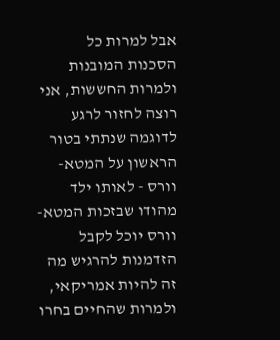אבל למרות כל הסכנות המובנות ולמרות החששות, אני רוצה לחזור לרגע לדוגמה שנתתי בטור הראשון על המטא-וורס - לאותו ילד מהודו שבזכות המטא-וורס יוכל לקבל הזדמנות להרגיש מה זה להיות אמריקאי, ולמרות שהחיים בחרו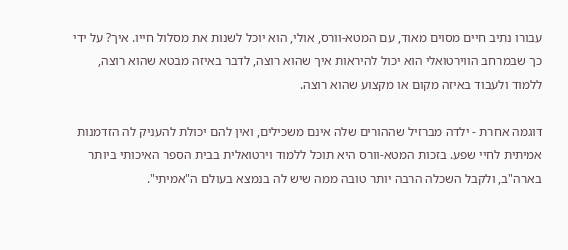עבורו נתיב חיים מסוים מאוד, עם המטא-וורס, אולי, הוא יוכל לשנות את מסלול חייו. איך? על ידי כך שבמרחב הווירטואלי הוא יכול להיראות איך שהוא רוצה, לדבר באיזה מבטא שהוא רוצה, ללמוד ולעבוד באיזה מקום או מקצוע שהוא רוצה.

דוגמה אחרת - ילדה מברזיל שההורים שלה אינם משכילים, ואין להם יכולת להעניק לה הזדמנות אמיתית לחיי שפע. בזכות המטא-וורס היא תוכל ללמוד וירטואלית בבית הספר האיכותי ביותר בארה"ב, ולקבל השכלה הרבה יותר טובה ממה שיש לה בנמצא בעולם ה"אמיתי".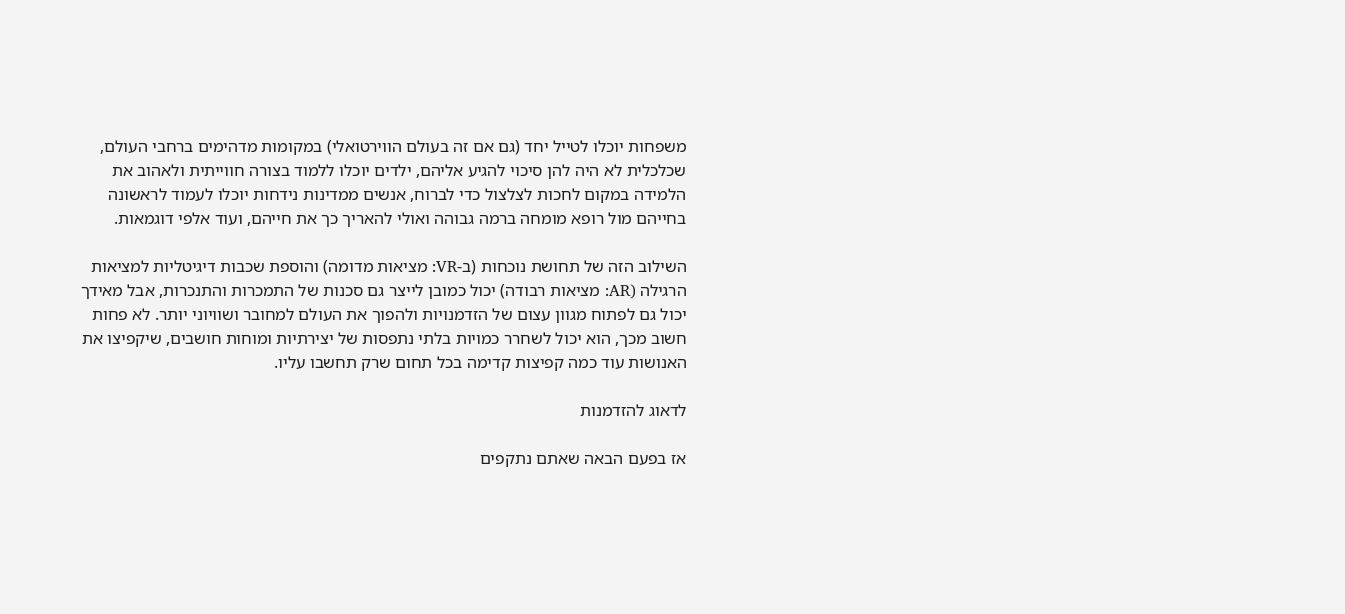משפחות יוכלו לטייל יחד (גם אם זה בעולם הווירטואלי) במקומות מדהימים ברחבי העולם, שכלכלית לא היה להן סיכוי להגיע אליהם, ילדים יוכלו ללמוד בצורה חווייתית ולאהוב את הלמידה במקום לחכות לצלצול כדי לברוח, אנשים ממדינות נידחות יוכלו לעמוד לראשונה בחייהם מול רופא מומחה ברמה גבוהה ואולי להאריך כך את חייהם, ועוד אלפי דוגמאות.

השילוב הזה של תחושת נוכחות (ב-VR: מציאות מדומה) והוספת שכבות דיגיטליות למציאות הרגילה (AR: מציאות רבודה) יכול כמובן לייצר גם סכנות של התמכרות והתנכרות, אבל מאידך יכול גם לפתוח מגוון עצום של הזדמנויות ולהפוך את העולם למחובר ושוויוני יותר. לא פחות חשוב מכך, הוא יכול לשחרר כמויות בלתי נתפסות של יצירתיות ומוחות חושבים, שיקפיצו את האנושות עוד כמה קפיצות קדימה בכל תחום שרק תחשבו עליו.

לדאוג להזדמנות

אז בפעם הבאה שאתם נתקפים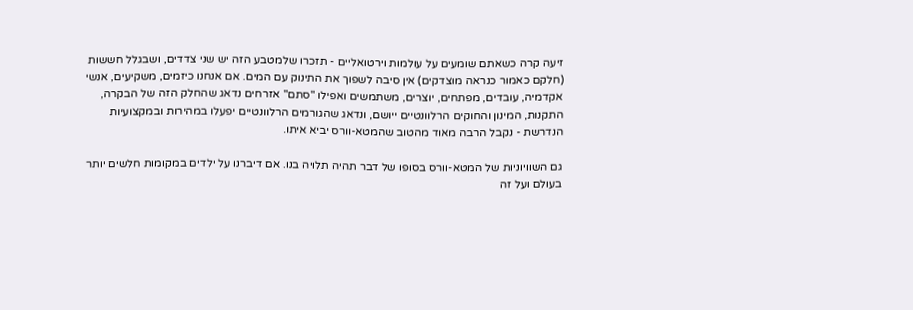זיעה קרה כשאתם שומעים על עולמות וירטואליים - תזכרו שלמטבע הזה יש שני צדדים, ושבגלל חששות (חלקם כאמור כנראה מוצדקים) אין סיבה לשפוך את התינוק עם המים. אם אנחנו כיזמים, משקיעים, אנשי אקדמיה, עובדים, מפתחים, יוצרים, משתמשים ואפילו "סתם" אזרחים נדאג שהחלק הזה של הבקרה, התקנות, המינון והחוקים הרלוונטיים ייושם, ונדאג שהגורמים הרלוונטיים יפעלו במהירות ובמקצועיות הנדרשת - נקבל הרבה מאוד מהטוב שהמטא-וורס יביא איתו.

גם השוויוניות של המטא-וורס בסופו של דבר תהיה תלויה בנו. אם דיברנו על ילדים במקומות חלשים יותר בעולם ועל זה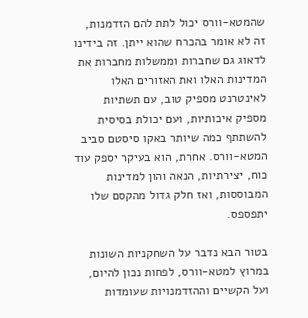שהמטא-וורס יכול לתת להם הזדמנות, זה לא אומר בהכרח שהוא ייתן. זה בידינו לדאוג גם שחברות וממשלות מחברות את המדינות האלו ואת האזורים האלו לאינטרנט מספיק טוב, עם תשתיות מספיק איכותיות, ועם יכולת בסיסית להשתתף כמה שיותר באקו סיסטם סביב המטא-וורס. אחרת, הוא בעיקר יספק עוד כוח, יצירתיות, הנאה והון למדינות המבוססות, ואז חלק גדול מהקסם שלו יתפספס.

בטור הבא נדבר על השחקניות השונות במרוץ למטא-וורס, לפחות נכון להיום, ועל הקשיים וההזדמנויות שעומדות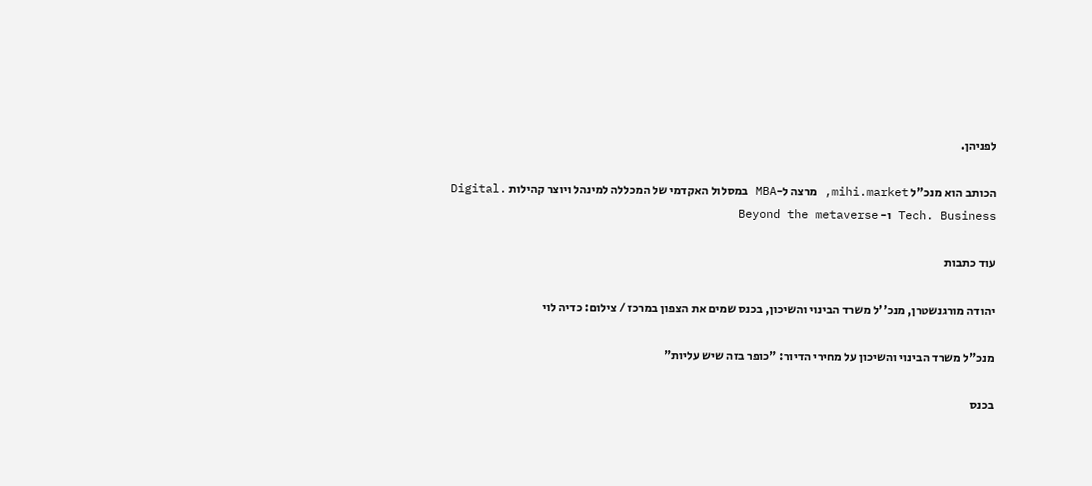לפניהן.

הכותב הוא מנכ"ל mihi.market, מרצה ל-MBA במסלול האקדמי של המכללה למינהל ויוצר קהילות Digital. Tech. Business ו- Beyond the metaverse

עוד כתבות

יהודה מורגנשטרן, מנכ''ל משרד הבינוי והשיכון, בכנס שמים את הצפון במרכז / צילום: כדיה לוי

מנכ"ל משרד הבינוי והשיכון על מחירי הדיור: "כופר בזה שיש עליות"

בכנס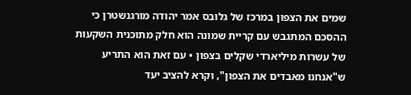שמים את הצפון במרכז של גלובס אמר יהודה מורגנשטרן כי ההסכם המתגבש עם קריית שמונה הוא חלק מתוכנית השקעות של עשרות מיליארדי שקלים בצפון • עם זאת הוא התריע ש"אנחנו מאבדים את הצפון", וקרא להציב יעד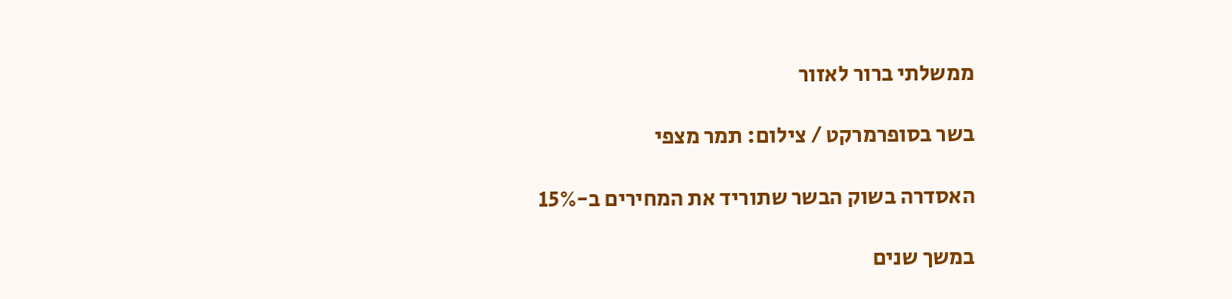ממשלתי ברור לאזור

בשר בסופרמרקט / צילום: תמר מצפי

האסדרה בשוק הבשר שתוריד את המחירים ב-15%

במשך שנים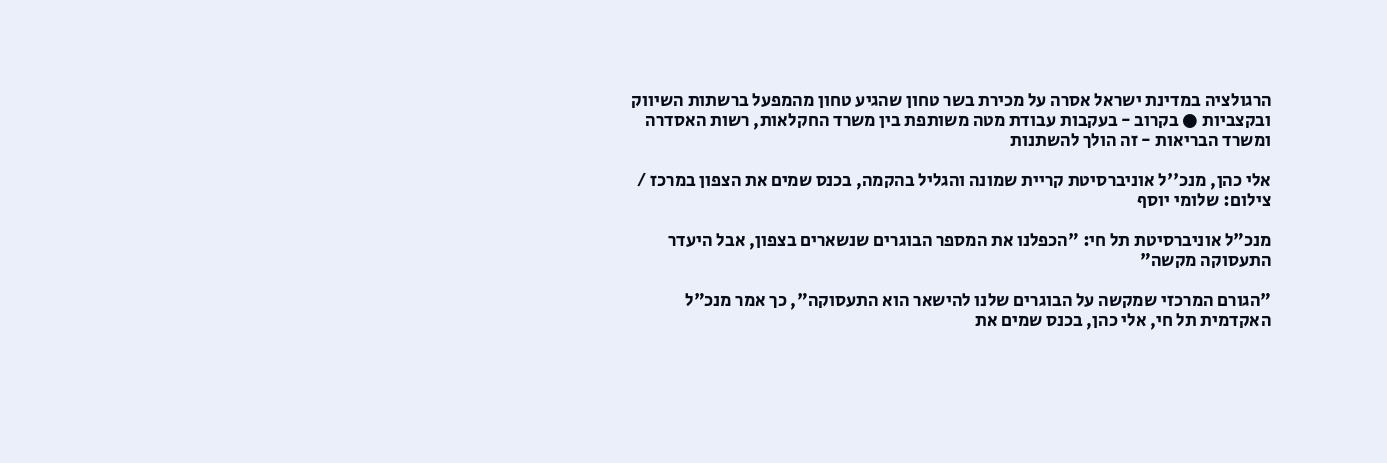הרגולציה במדינת ישראל אסרה על מכירת בשר טחון שהגיע טחון מהמפעל ברשתות השיווק ובקצביות ● בקרוב - בעקבות עבודת מטה משותפת בין משרד החקלאות, רשות האסדרה ומשרד הבריאות - זה הולך להשתנות

אלי כהן, מנכ''ל אוניברסיטת קריית שמונה והגליל בהקמה, בכנס שמים את הצפון במרכז / צילום: שלומי יוסף

מנכ"ל אוניברסיטת תל חי: "הכפלנו את המספר הבוגרים שנשארים בצפון, אבל היעדר התעסוקה מקשה"

"הגורם המרכזי שמקשה על הבוגרים שלנו להישאר הוא התעסוקה", כך אמר מנכ"ל האקדמית תל חי, אלי כהן, בכנס שמים את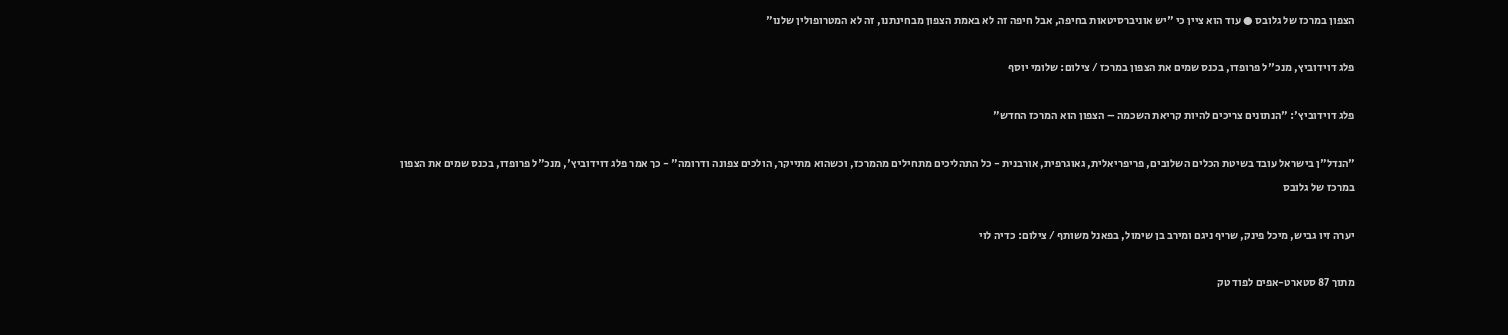הצפון במרכז של גלובס ● עוד הוא ציין כי "יש אוניברסיטאות בחיפה, אבל חיפה זה לא באמת הצפון מבחינתנו, זה לא המטרופולין שלנו"

פלג דוידוביץ, מנכ''ל פרופדו, בכנס שמים את הצפון במרכז / צילום: שלומי יוסף

פלג דוידוביץ': "הנתונים צריכים להיות קריאת השכמה – הצפון הוא המרכז החדש"

"הנדל"ן בישראל עובד בשיטת הכלים השלובים, פריפריאלית, גאוגרפית, אורבנית - כל התהליכים מתחילים מהמרכז, וכשהוא מתייקר, הולכים צפונה ודרומה" - כך אמר פלג דוידוביץ', מנכ"ל פרופדו, בכנס שמים את הצפון במרכז של גלובס

יערה זיו גביש, מיכל פינק, שריף ניגם ומירב בן שימול, בפאנל משותף / צילום: כדיה לוי

מתוך 87 סטארט-אפים לפוד טק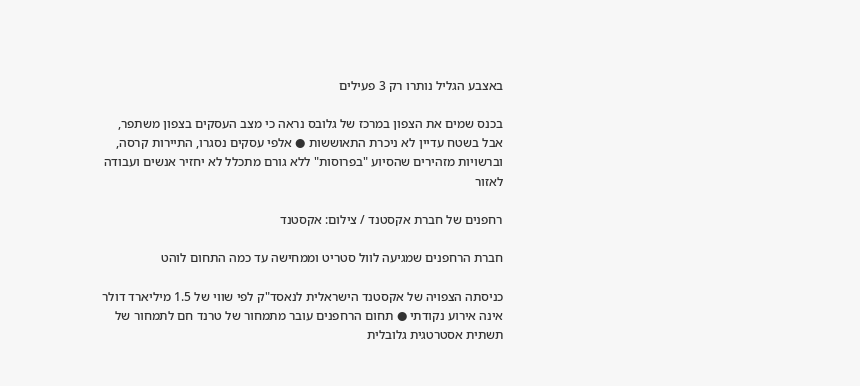באצבע הגליל נותרו רק 3 פעילים

בכנס שמים את הצפון במרכז של גלובס נראה כי מצב העסקים בצפון משתפר, אבל בשטח עדיין לא ניכרת התאוששות ● אלפי עסקים נסגרו, התיירות קרסה, וברשויות מזהירים שהסיוע "בפרוסות" ללא גורם מתכלל לא יחזיר אנשים ועבודה לאזור

רחפנים של חברת אקסטנד / צילום: אקסטנד

חברת הרחפנים שמגיעה לוול סטריט וממחישה עד כמה התחום לוהט

כניסתה הצפויה של אקסטנד הישראלית לנאסד"ק לפי שווי של 1.5 מיליארד דולר אינה אירוע נקודתי ● תחום הרחפנים עובר מתמחור של טרנד חם לתמחור של תשתית אסטרטגית גלובלית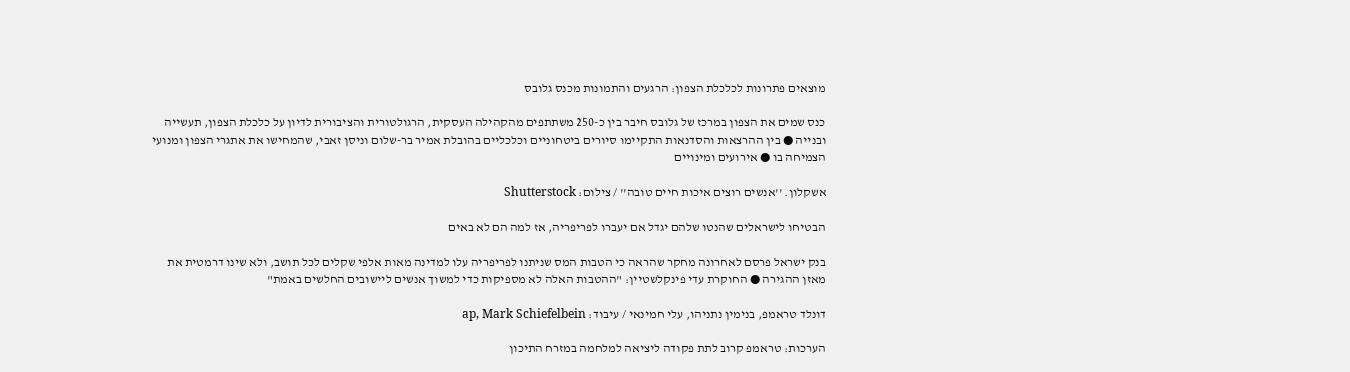מוצאים פתרונות לכלכלת הצפון: הרגעים והתמונות מכנס גלובס

כנס שמים את הצפון במרכז של גלובס חיבר בין כ-250 משתתפים מהקהילה העסקית, הרגולטורית והציבורית לדיון על כלכלת הצפון, תעשייה ובנייה ● בין ההרצאות והסדנאות התקיימו סיורים ביטחוניים וכלכליים בהובלת אמיר בר-שלום וניסן זאבי, שהמחישו את אתגרי הצפון ומנועי הצמיחה בו ● אירועים ומינויים

אשקלון. ''אנשים רוצים איכות חיים טובה'' / צילום: Shutterstock

הבטיחו לישראלים שהנטו שלהם יגדל אם יעברו לפריפריה, אז למה הם לא באים

בנק ישראל פרסם לאחרונה מחקר שהראה כי הטבות המס שניתנו לפריפריה עלו למדינה מאות אלפי שקלים לכל תושב, ולא שינו דרמטית את מאזן ההגירה ● החוקרת עדי פינקלשטיין: "ההטבות האלה לא מספיקות כדי למשוך אנשים ליישובים החלשים באמת"

דונלד טראמפ, בנימין נתניהו, עלי חמינאי / עיבוד: ap, Mark Schiefelbein

הערכות: טראמפ קרוב לתת פקודה ליציאה למלחמה במזרח התיכון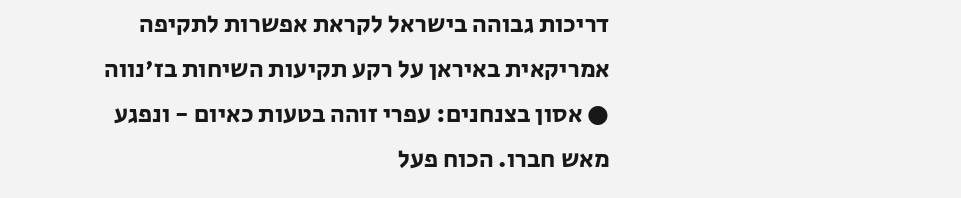דריכות גבוהה בישראל לקראת אפשרות לתקיפה אמריקאית באיראן על רקע תקיעות השיחות בז'נווה ● אסון בצנחנים: עפרי זוהה בטעות כאיום - ונפגע מאש חברו. הכוח פעל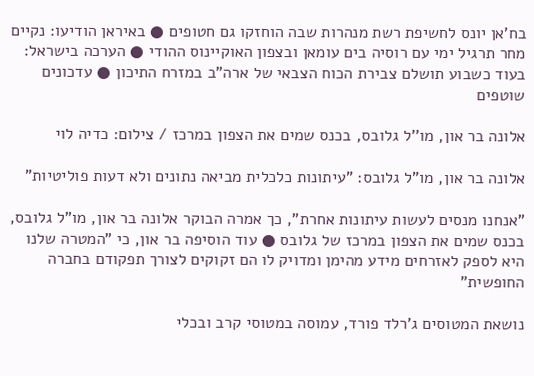בח'אן יונס לחשיפת רשת מנהרות שבה הוחזקו גם חטופים ● באיראן הודיעו: נקיים מחר תרגיל ימי עם רוסיה בים עומאן ובצפון האוקיינוס ההודי ● הערכה בישראל: בעוד כשבוע תושלם צבירת הכוח הצבאי של ארה"ב במזרח התיכון ● עדכונים שוטפים

אלונה בר און, מו''ל גלובס, בכנס שמים את הצפון במרכז / צילום: כדיה לוי

אלונה בר און, מו"ל גלובס: "עיתונות כלכלית מביאה נתונים ולא דעות פוליטיות"

"אנחנו מנסים לעשות עיתונות אחרת", כך אמרה הבוקר אלונה בר און, מו"ל גלובס, בכנס שמים את הצפון במרכז של גלובס ● עוד הוסיפה בר און, כי "המטרה שלנו היא לספק לאזרחים מידע מהימן ומדויק לו הם זקוקים לצורך תפקודם בחברה החופשית"

נושאת המטוסים ג'רלד פורד, עמוסה במטוסי קרב ובכלי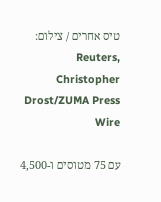טיס אחרים / צילום: Reuters, Christopher Drost/ZUMA Press Wire

עם 75 מטוסים ו-4,500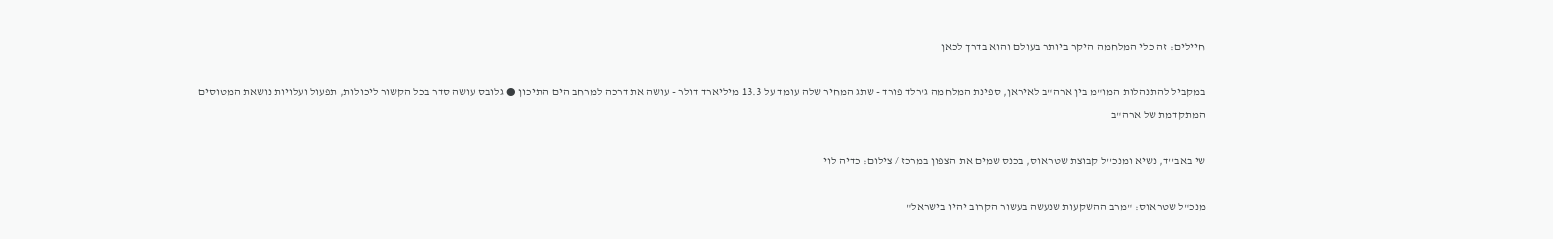חיילים: זה כלי המלחמה היקר ביותר בעולם והוא בדרך לכאן

במקביל להתנהלות המו"מ בין ארה"ב לאיראן, ספינת המלחמה ג'רלד פורד - שתג המחיר שלה עומד על 13.3 מיליארד דולר - עושה את דרכה למרחב הים התיכון ● גלובס עושה סדר בכל הקשור ליכולות, תפעול ועלויות נושאת המטוסים המתקדמת של ארה"ב

שי באב''ד, נשיא ומנכ''ל קבוצת שטראוס, בכנס שמים את הצפון במרכז / צילום: כדיה לוי

מנכ"ל שטראוס: "מרב ההשקעות שנעשה בעשור הקרוב יהיו בישראל"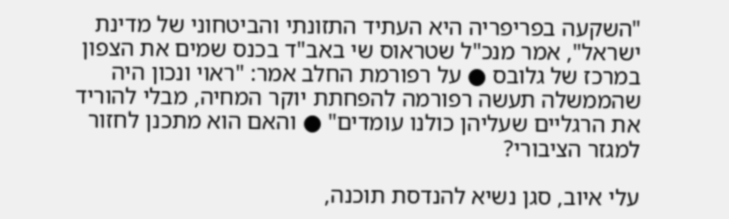"השקעה בפריפריה היא העתיד התזונתי והביטחוני של מדינת ישראל", אמר מנכ"ל שטראוס שי באב"ד בכנס שמים את הצפון במרכז של גלובס ● על רפורמת החלב אמר: "ראוי ונכון היה שהממשלה תעשה רפורמה להפחתת יוקר המחיה, מבלי להוריד את הרגליים שעליהן כולנו עומדים" ● והאם הוא מתכנן לחזור למגזר הציבורי?

עלי איוב, סגן נשיא להנדסת תוכנה,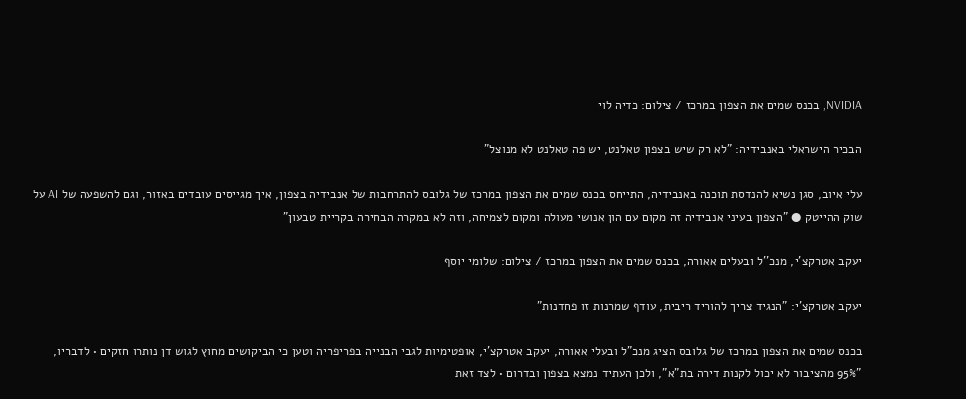NVIDIA, בכנס שמים את הצפון במרכז / צילום: כדיה לוי

הבכיר הישראלי באנבידיה: "לא רק שיש בצפון טאלנט, יש פה טאלנט לא מנוצל"

עלי איוב, סגן נשיא להנדסת תוכנה באנבידיה, התייחס בכנס שמים את הצפון במרכז של גלובס להתרחבות של אנבידיה בצפון, איך מגייסים עובדים באזור, וגם להשפעה של AI על שוק ההייטק ● "הצפון בעיני אנבידיה זה מקום עם הון אנושי מעולה ומקום לצמיחה, וזה לא במקרה הבחירה בקריית טבעון"

יעקב אטרקצ'י, מנכ''ל ובעלים אאורה, בכנס שמים את הצפון במרכז / צילום: שלומי יוסף

יעקב אטרקצ'י: "הנגיד צריך להוריד ריבית, עודף שמרנות זו פחדנות"

בכנס שמים את הצפון במרכז של גלובס הציג מנכ"ל ובעלי אאורה, יעקב אטרקצ'י, אופטימיות לגבי הבנייה בפריפריה וטען כי הביקושים מחוץ לגוש דן נותרו חזקים • לדבריו, "95% מהציבור לא יכול לקנות דירה בת"א", ולכן העתיד נמצא בצפון ובדרום • לצד זאת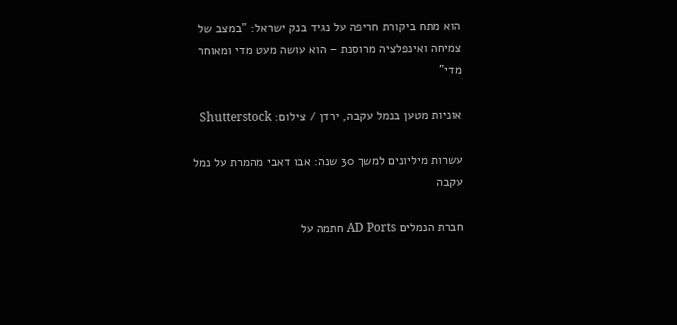הוא מתח ביקורת חריפה על נגיד בנק ישראל: "במצב של צמיחה ואינפלציה מרוסנת – הוא עושה מעט מדי ומאוחר מדי"

אוניות מטען בנמל עקבה, ירדן / צילום: Shutterstock

עשרות מיליונים למשך 30 שנה: אבו דאבי מהמרת על נמל עקבה

חברת הנמלים AD Ports חתמה על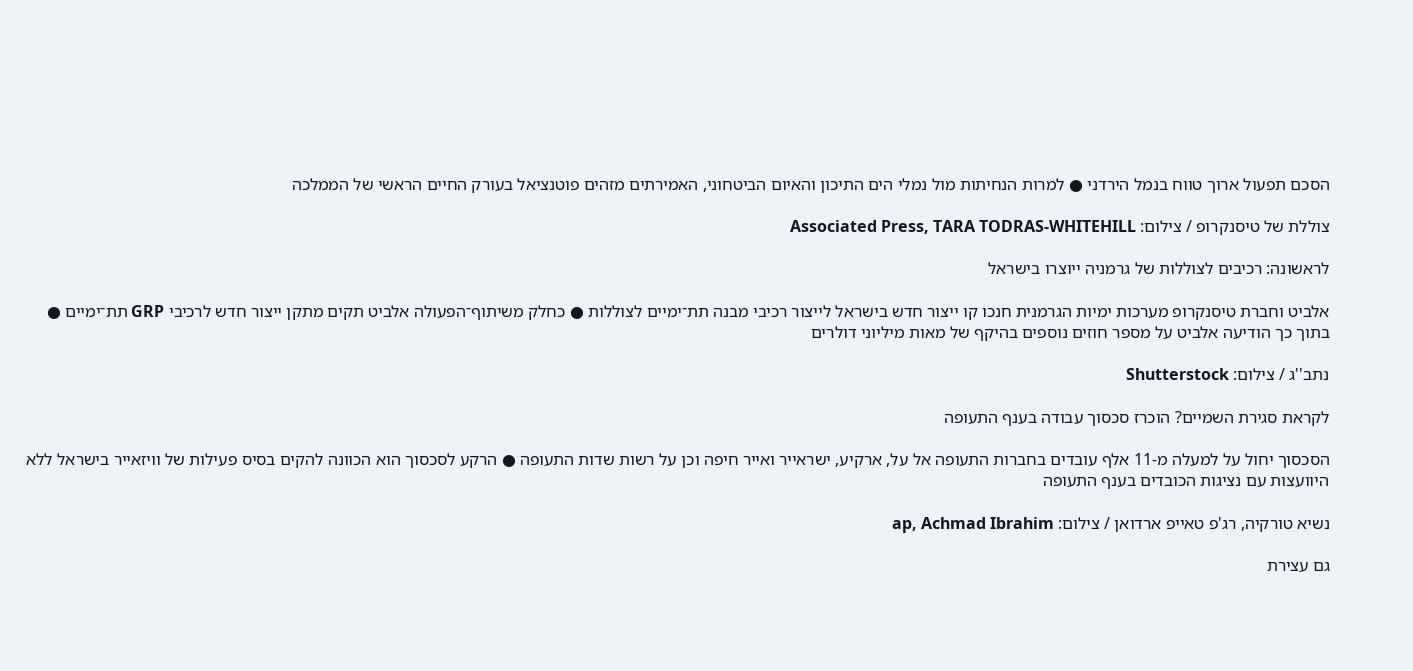הסכם תפעול ארוך טווח בנמל הירדני ● למרות הנחיתות מול נמלי הים התיכון והאיום הביטחוני, האמירתים מזהים פוטנציאל בעורק החיים הראשי של הממלכה

צוללת של טיסנקרופ / צילום: Associated Press, TARA TODRAS-WHITEHILL

לראשונה: רכיבים לצוללות של גרמניה ייוצרו בישראל

אלביט וחברת טיסנקרופ מערכות ימיות הגרמנית חנכו קו ייצור חדש בישראל לייצור רכיבי מבנה תת־ימיים לצוללות ● כחלק משיתוף־הפעולה אלביט תקים מתקן ייצור חדש לרכיבי GRP תת־ימיים ● בתוך כך הודיעה אלביט על מספר חוזים נוספים בהיקף של מאות מיליוני דולרים

נתב''ג / צילום: Shutterstock

לקראת סגירת השמיים? הוכרז סכסוך עבודה בענף התעופה

הסכסוך יחול על למעלה מ-11 אלף עובדים בחברות התעופה אל על, ארקיע, ישראייר ואייר חיפה וכן על רשות שדות התעופה ● הרקע לסכסוך הוא הכוונה להקים בסיס פעילות של וויזאייר בישראל ללא היוועצות עם נציגות הכובדים בענף התעופה

נשיא טורקיה, רג'פ טאייפ ארדואן / צילום: ap, Achmad Ibrahim

גם עצירת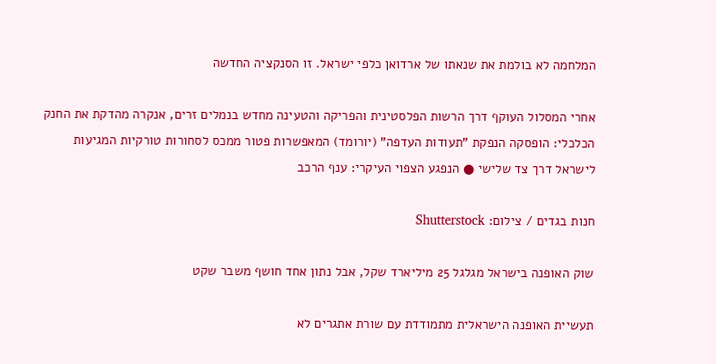המלחמה לא בולמת את שנאתו של ארדואן כלפי ישראל. זו הסנקציה החדשה

אחרי המסלול העוקף דרך הרשות הפלסטינית והפריקה והטעינה מחדש בנמלים זרים, אנקרה מהדקת את החנק הכלכלי: הופסקה הנפקת "תעודות העדפה" (יורומד) המאפשרות פטור ממכס לסחורות טורקיות המגיעות לישראל דרך צד שלישי ● הנפגע הצפוי העיקרי: ענף הרכב

חנות בגדים / צילום: Shutterstock

שוק האופנה בישראל מגלגל 25 מיליארד שקל, אבל נתון אחד חושף משבר שקט

תעשיית האופנה הישראלית מתמודדת עם שורת אתגרים לא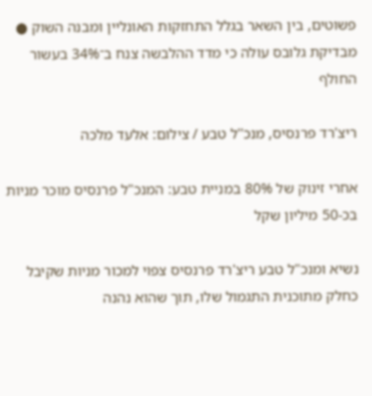פשוטים, בין השאר בגלל התחזקות האונליין ומבנה השוק ● מבדיקת גלובס עולה כי מדד ההלבשה צנח ב־34% בעשור החולף

ריצ'רד פרנסיס, מנכ''ל טבע / צילום: אלעד מלכה

אחרי זינוק של 80% במניית טבע: המנכ"ל פרנסיס מוכר מניות בכ-50 מיליון שקל

נשיא ומנכ"ל טבע ריצ'רד פרנסיס צפוי למכור מניות שקיבל כחלק מתוכנית התגמול שלו, תוך שהוא נהנה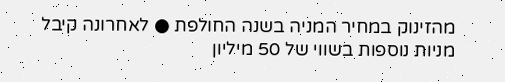מהזינוק במחיר המניה בשנה החולפת ● לאחרונה קיבל מניות נוספות בשווי של 50 מיליון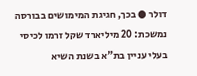דולר ● בכך, חגיגת המימושים בבורסה נמשכת: 20 מיליארד שקל זרמו לכיסי בעלי עניין בת"א בשנת השיא